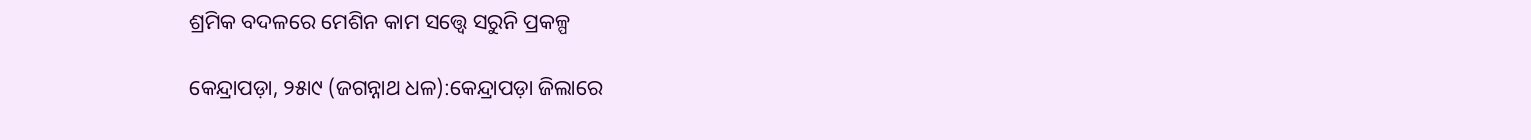ଶ୍ରମିକ ବଦଳରେ ମେଶିନ କାମ ସତ୍ତ୍ୱେ ସରୁନି ପ୍ରକଳ୍ପ

କେନ୍ଦ୍ରାପଡ଼ା, ୨୫ା୯ (ଜଗନ୍ନାଥ ଧଳ):କେନ୍ଦ୍ରାପଡ଼ା ଜିଲାରେ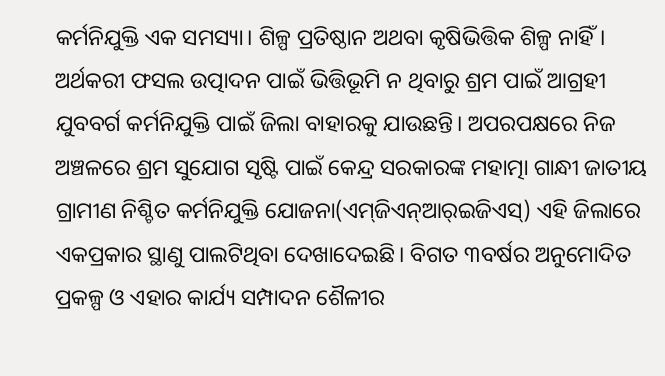କର୍ମନିଯୁକ୍ତି ଏକ ସମସ୍ୟା। ଶିଳ୍ପ ପ୍ରତିଷ୍ଠାନ ଅଥବା କୃଷିଭିତ୍ତିକ ଶିଳ୍ପ ନାହିଁ। ଅର୍ଥକରୀ ଫସଲ ଉତ୍ପାଦନ ପାଇଁ ଭିତ୍ତିଭୂମି ନ ଥିବାରୁ ଶ୍ରମ ପାଇଁ ଆଗ୍ରହୀ ଯୁବବର୍ଗ କର୍ମନିଯୁକ୍ତି ପାଇଁ ଜିଲା ବାହାରକୁ ଯାଉଛନ୍ତି। ଅପରପକ୍ଷରେ ନିଜ ଅଞ୍ଚଳରେ ଶ୍ରମ ସୁଯୋଗ ସୃଷ୍ଟି ପାଇଁ କେନ୍ଦ୍ର ସରକାରଙ୍କ ମହାତ୍ମା ଗାନ୍ଧୀ ଜାତୀୟ ଗ୍ରାମୀଣ ନିଶ୍ଚିତ କର୍ମନିଯୁକ୍ତି ଯୋଜନା(ଏମ୍‌ଜିଏନ୍‌ଆର୍‌ଇଜିଏସ୍‌) ଏହି ଜିଲାରେ ଏକପ୍ରକାର ସ୍ଥାଣୁ ପାଲଟିଥିବା ଦେଖାଦେଇଛି। ବିଗତ ୩ବର୍ଷର ଅନୁମୋଦିତ ପ୍ରକଳ୍ପ ଓ ଏହାର କାର୍ଯ୍ୟ ସମ୍ପାଦନ ଶୈଳୀର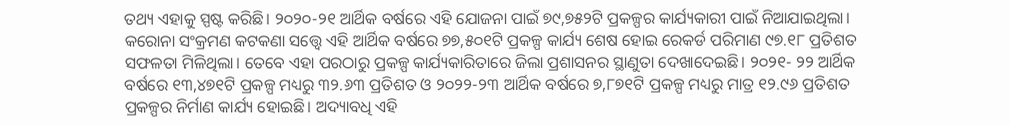ତଥ୍ୟ ଏହାକୁ ସ୍ପଷ୍ଟ କରିଛି। ୨୦୨୦-୨୧ ଆର୍ଥିକ ବର୍ଷରେ ଏହି ଯୋଜନା ପାଇଁ ୭୯,୭୫୨ଟି ପ୍ରକଳ୍ପର କାର୍ଯ୍ୟକାରୀ ପାଇଁ ନିଆଯାଇଥିଲା। କରୋନା ସଂକ୍ରମଣ କଟକଣା ସତ୍ତ୍ୱେ ଏହି ଆର୍ଥିକ ବର୍ଷରେ ୭୭,୫୦୧ଟି ପ୍ରକଳ୍ପ କାର୍ଯ୍ୟ ଶେଷ ହୋଇ ରେକର୍ଡ ପରିମାଣ ୯୭.୧୮ ପ୍ରତିଶତ ସଫଳତା ମିଳିଥିଲା। ତେବେ ଏହା ପରଠାରୁ ପ୍ରକଳ୍ପ କାର୍ଯ୍ୟକାରିତାରେ ଜିଲା ପ୍ରଶାସନର ସ୍ଥାଣୁତା ଦେଖାଦେଇଛି। ୨୦୨୧- ୨୨ ଆର୍ଥିକ ବର୍ଷରେ ୧୩,୪୭୧ଟି ପ୍ରକଳ୍ପ ମଧ୍ୟରୁ ୩୨.୬୩ ପ୍ରତିଶତ ଓ ୨୦୨୨-୨୩ ଆର୍ଥିକ ବର୍ଷରେ ୭,୮୭୧ଟି ପ୍ରକଳ୍ପ ମଧ୍ୟରୁ ମାତ୍ର ୧୨.୯୬ ପ୍ରତିଶତ ପ୍ରକଳ୍ପର ନିର୍ମାଣ କାର୍ଯ୍ୟ ହୋଇଛି। ଅଦ୍ୟାବଧି ଏହି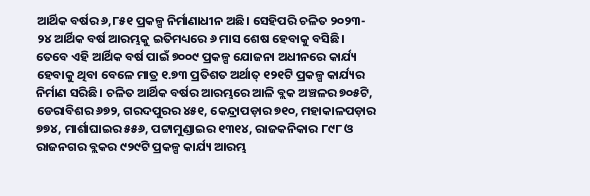ଆର୍ଥିକ ବର୍ଷର ୬,୮୫୧ ପ୍ରକଳ୍ପ ନିର୍ମାଣାଧୀନ ଅଛି। ସେହିପରି ଚଳିତ ୨୦୨୩- ୨୪ ଆର୍ଥିକ ବର୍ଷ ଆରମ୍ଭକୁ ଇତିମଧ୍ୟରେ ୬ ମାସ ଶେଷ ହେବାକୁ ବସିଛି। ତେବେ ଏହି ଆର୍ଥିକ ବର୍ଷ ପାଇଁ ୭୦୦୯ ପ୍ରକଳ୍ପ ଯୋଜନା ଅଧୀନରେ କାର୍ଯ୍ୟ ହେବାକୁ ଥିବା ବେଳେ ମାତ୍ର ୧.୭୩ ପ୍ରତିଶତ ଅର୍ଥାତ୍‌ ୧୨୧ଟି ପ୍ରକଳ୍ପ କାର୍ଯ୍ୟର ନିର୍ମାଣ ସରିଛି। ଚଳିତ ଆର୍ଥିକ ବର୍ଷର ଆରମ୍ଭରେ ଆଳି ବ୍ଲକ ଅଞ୍ଚଳର ୭୦୫ଟି, ଡେରାବିଶର ୬୭୨, ଗରଦପୁରର ୪୫୧, କେନ୍ଦ୍ରାପଡ଼ାର ୭୧୦, ମହାକାଳପଡ଼ାର ୭୭୪, ମାର୍ଶାଘାଇର ୫୫୬, ପଟ୍ଟାମୁଣ୍ଡାଇର ୧୩୧୪, ରାଜକନିକାର ୮୯୮ ଓ ରାଜନଗର ବ୍ଲକର ୯୨୯ଟି ପ୍ରକଳ୍ପ କାର୍ଯ୍ୟ ଆରମ୍ଭ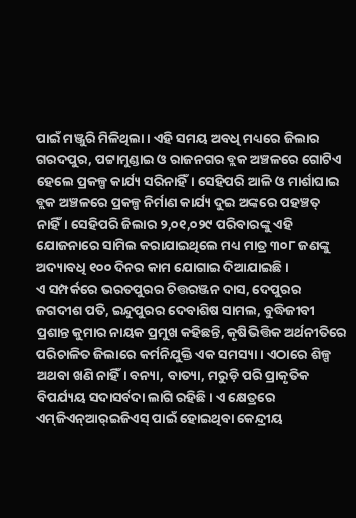ପାଇଁ ମଞ୍ଜୁରି ମିଳିଥିଲା। ଏହି ସମୟ ଅବଧି ମଧ୍ୟରେ ଜିଲାର ଗରଦପୁର, ପଟ୍ଟାମୁଣ୍ଡାଇ ଓ ରାଜନଗର ବ୍ଲକ ଅଞ୍ଚଳରେ ଗୋଟିଏ ହେଲେ ପ୍ରକଳ୍ପ କାର୍ଯ୍ୟ ସରିନାହିଁ। ସେହିପରି ଆଳି ଓ ମାର୍ଶାଘାଇ ବ୍ଲକ ଅଞ୍ଚଳରେ ପ୍ରକଳ୍ପ ନିର୍ମାଣ କାର୍ଯ୍ୟ ଦୁଇ ଅଙ୍କରେ ପହଞ୍ଚତ୍ ନାହିଁ। ସେହିପରି ଜିଲାର ୨,୦୧,୦୨୯ ପରିବାରଙ୍କୁ ଏହି ଯୋଜନାରେ ସାମିଲ କରାଯାଇଥିଲେ ମଧ୍ୟ ମାତ୍ର ୩୦୮ ଜଣଙ୍କୁ ଅଦ୍ୟାବଧି ୧୦୦ ଦିନର କାମ ଯୋଗାଇ ଦିଆଯାଇଛି।
ଏ ସମ୍ପର୍କରେ ଭରତପୁରର ଚିତ୍ତରଞ୍ଜନ ଦାସ, ଦେପୁରର ଜଗଦୀଶ ପତି, ଇନ୍ଦୁପୁରର ଦେବାଶିଷ ସାମଲ, ବୁଦ୍ଧିଜୀବୀ ପ୍ରଶାନ୍ତ କୁମାର ନାୟକ ପ୍ରମୁଖ କହିଛନ୍ତି, କୃଷିଭିତ୍ତିକ ଅର୍ଥନୀତିରେ ପରିଚାଳିତ ଜିଲାରେ କର୍ମନିଯୁକ୍ତି ଏକ ସମସ୍ୟା। ଏଠାରେ ଶିଳ୍ପ ଅଥବା ଖଣି ନାହିଁ। ବନ୍ୟା, ବାତ୍ୟା, ମରୁଡ଼ି ପରି ପ୍ରାକୃତିକ ବିପର୍ଯ୍ୟୟ ସଦାସର୍ବଦା ଲାଗି ରହିଛି। ଏ କ୍ଷେତ୍ରରେ ଏମ୍‌ଜିଏନ୍‌ଆର୍‌ଇଜିଏସ୍‌ ପାଇଁ ହୋଇଥିବା କେନ୍ଦ୍ରୀୟ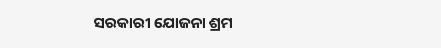ସରକାରୀ ଯୋଜନା ଶ୍ରମ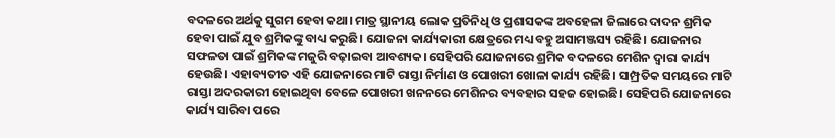ବଦଳରେ ଅର୍ଥକୁ ସୁଗମ ହେବା କଥା। ମାତ୍ର ସ୍ଥାନୀୟ ଲୋକ ପ୍ରତିନିଧି ଓ ପ୍ରଶାସକଙ୍କ ଅବହେଳା ଜିଲାରେ ଦାଦନ ଶ୍ରମିକ ହେବା ପାଇଁ ଯୁବ ଶ୍ରମିକଙ୍କୁ ବାଧ୍ୟ କରୁଛି। ଯୋଜନା କାର୍ଯ୍ୟକାରୀ କ୍ଷେତ୍ରରେ ମଧ୍ୟ ବହୁ ଅସାମଞ୍ଜସ୍ୟ ରହିଛି। ଯୋଜନାର ସଫଳତା ପାଇଁ ଶ୍ରମିକଙ୍କ ମଜୁରି ବଢ଼ାଇବା ଆବଶ୍ୟକ। ସେହିପରି ଯୋଜନାରେ ଶ୍ରମିକ ବଦଳରେ ମେଶିନ ଦ୍ୱାରା କାର୍ଯ୍ୟ ହେଉଛି। ଏହାବ୍ୟତୀତ ଏହି ଯୋଜନାରେ ମାଟି ରାସ୍ତା ନିର୍ମାଣ ଓ ପୋଖରୀ ଖୋଳା କାର୍ଯ୍ୟ ରହିଛି। ସାମ୍ପ୍ରତିକ ସମୟରେ ମାଟି ରାସ୍ତା ଅଦରକାରୀ ହୋଇଥିବା ବେଳେ ପୋଖରୀ ଖନନରେ ମେଶିନର ବ୍ୟବହାର ସହଜ ହୋଇଛି। ସେହିପରି ଯୋଜନାରେ କାର୍ଯ୍ୟ ସାରିବା ପରେ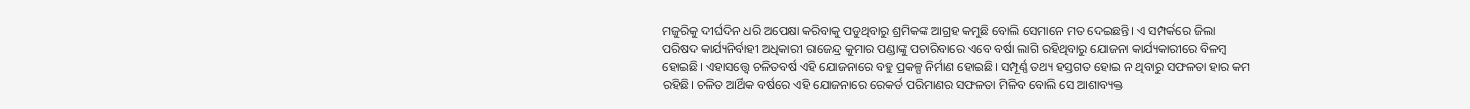ମଜୁରିକୁ ଦୀର୍ଘଦିନ ଧରି ଅପେକ୍ଷା କରିବାକୁ ପଡୁଥିବାରୁ ଶ୍ରମିକଙ୍କ ଆଗ୍ରହ କମୁଛି ବୋଲି ସେମାନେ ମତ ଦେଇଛନ୍ତି। ଏ ସମ୍ପର୍କରେ ଜିଲା ପରିଷଦ କାର୍ଯ୍ୟନିର୍ବାହୀ ଅଧିକାରୀ ରାଜେନ୍ଦ୍ର କୁମାର ପଣ୍ଡାଙ୍କୁ ପଚାରିବାରେ ଏବେ ବର୍ଷା ଲାଗି ରହିଥିବାରୁ ଯୋଜନା କାର୍ଯ୍ୟକାରୀରେ ବିଳମ୍ବ ହୋଇଛି। ଏହାସତ୍ତ୍ୱେ ଚଳିତବର୍ଷ ଏହି ଯୋଜନାରେ ବହୁ ପ୍ରକଳ୍ପ ନିର୍ମାଣ ହୋଇଛି। ସମ୍ପୂର୍ଣ୍ଣ ତଥ୍ୟ ହସ୍ତଗତ ହୋଇ ନ ଥିବାରୁ ସଫଳତା ହାର କମ ରହିଛି। ଚଳିତ ଆର୍ଥିକ ବର୍ଷରେ ଏହି ଯୋଜନାରେ ରେକର୍ଡ ପରିମାଣର ସଫଳତା ମିଳିବ ବୋଲି ସେ ଆଶାବ୍ୟକ୍ତ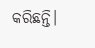କରିଛନ୍ତି।